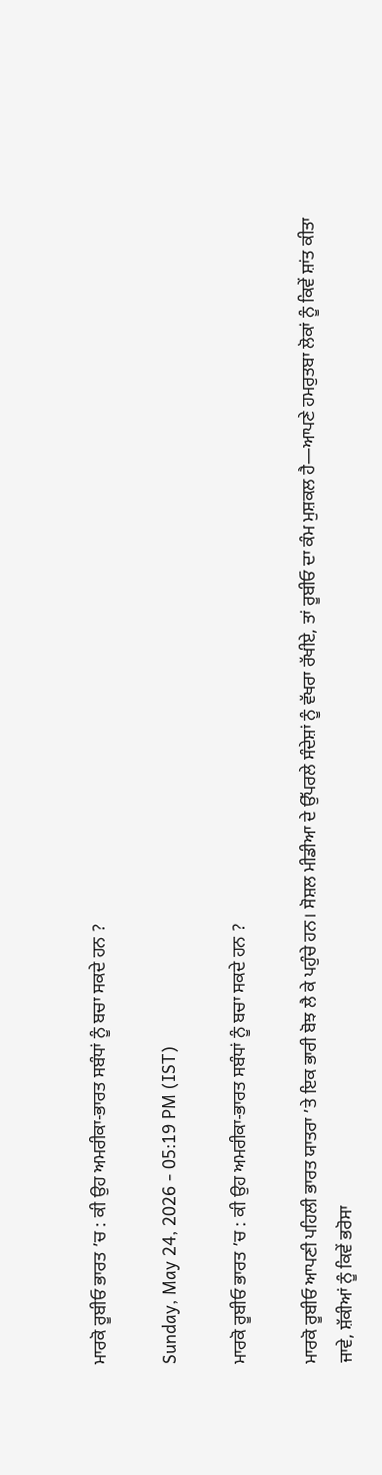ਮਾਰਕੋ ਰੂਬੀਓ ਭਾਰਤ ’ਚ : ਕੀ ਉਹ ਅਮਰੀਕਾ-ਭਾਰਤ ਸਬੰਧਾਂ ਨੂੰ ਬਚਾ ਸਕਦੇ ਹਨ ?

Sunday, May 24, 2026 - 05:19 PM (IST)

ਮਾਰਕੋ ਰੂਬੀਓ ਭਾਰਤ ’ਚ : ਕੀ ਉਹ ਅਮਰੀਕਾ-ਭਾਰਤ ਸਬੰਧਾਂ ਨੂੰ ਬਚਾ ਸਕਦੇ ਹਨ ?

ਮਾਰਕੋ ਰੂਬੀਓ ਆਪਣੀ ਪਹਿਲੀ ਭਾਰਤ ਯਾਤਰਾ ’ਤੇ ਇਕ ਭਾਰੀ ਬੋਝ ਲੈ ਕੇ ਪਹੁੰਚੇ ਹਨ। ਸੋਸ਼ਲ ਮੀਡੀਆ ਦੇ ਉੱਪਰਲੇ ਸੰਦੇਸ਼ਾਂ ਨੂੰ ਵੱਖਰਾ ਰੱਖੀਏ, ਤਾਂ ਰੂਬੀਓ ਦਾ ਕੰਮ ਮੁਸ਼ਕਲ ਹੈ—ਆਪਣੇ ਹਮਰੁਤਬਾ ਲੋਕਾਂ ਨੂੰ ਕਿਵੇਂ ਸ਼ਾਂਤ ਕੀਤਾ ਜਾਵੇ, ਸ਼ੱਕੀਆਂ ਨੂੰ ਕਿਵੇਂ ਭਰੋਸਾ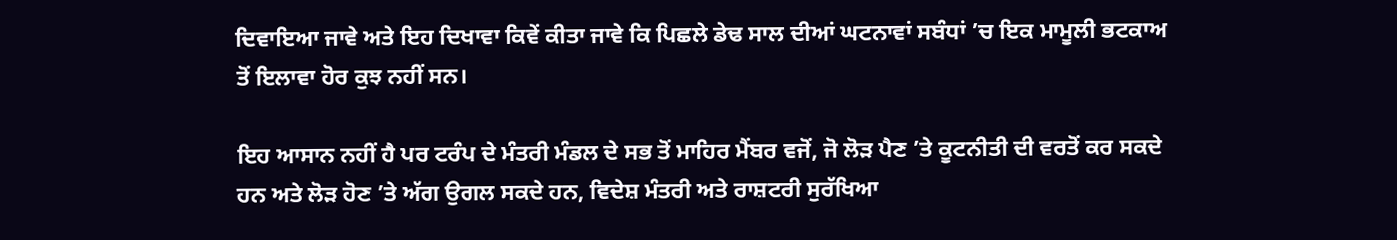ਦਿਵਾਇਆ ਜਾਵੇ ਅਤੇ ਇਹ ਦਿਖਾਵਾ ਕਿਵੇਂ ਕੀਤਾ ਜਾਵੇ ਕਿ ਪਿਛਲੇ ਡੇਢ ਸਾਲ ਦੀਆਂ ਘਟਨਾਵਾਂ ਸਬੰਧਾਂ ’ਚ ਇਕ ਮਾਮੂਲੀ ਭਟਕਾਅ ਤੋਂ ਇਲਾਵਾ ਹੋਰ ਕੁਝ ਨਹੀਂ ਸਨ।

ਇਹ ਆਸਾਨ ਨਹੀਂ ਹੈ ਪਰ ਟਰੰਪ ਦੇ ਮੰਤਰੀ ਮੰਡਲ ਦੇ ਸਭ ਤੋਂ ਮਾਹਿਰ ਮੈਂਬਰ ਵਜੋਂ, ਜੋ ਲੋੜ ਪੈਣ ’ਤੇ ਕੂਟਨੀਤੀ ਦੀ ਵਰਤੋਂ ਕਰ ਸਕਦੇ ਹਨ ਅਤੇ ਲੋੜ ਹੋਣ ’ਤੇ ਅੱਗ ਉਗਲ ਸਕਦੇ ਹਨ, ਵਿਦੇਸ਼ ਮੰਤਰੀ ਅਤੇ ਰਾਸ਼ਟਰੀ ਸੁਰੱਖਿਆ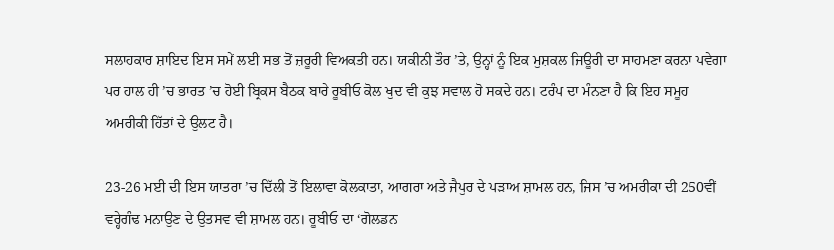ਸਲਾਹਕਾਰ ਸ਼ਾਇਦ ਇਸ ਸਮੇਂ ਲਈ ਸਭ ਤੋਂ ਜ਼ਰੂਰੀ ਵਿਅਕਤੀ ਹਨ। ਯਕੀਨੀ ਤੌਰ ’ਤੇ, ਉਨ੍ਹਾਂ ਨੂੰ ਇਕ ਮੁਸ਼ਕਲ ਜਿਊਰੀ ਦਾ ਸਾਹਮਣਾ ਕਰਨਾ ਪਵੇਗਾ ਪਰ ਹਾਲ ਹੀ ’ਚ ਭਾਰਤ ’ਚ ਹੋਈ ਬ੍ਰਿਕਸ ਬੈਠਕ ਬਾਰੇ ਰੂਬੀਓ ਕੋਲ ਖੁਦ ਵੀ ਕੁਝ ਸਵਾਲ ਹੋ ਸਕਦੇ ਹਨ। ਟਰੰਪ ਦਾ ਮੰਨਣਾ ਹੈ ਕਿ ਇਹ ਸਮੂਹ ਅਮਰੀਕੀ ਹਿੱਤਾਂ ਦੇ ਉਲਟ ਹੈ।

23-26 ਮਈ ਦੀ ਇਸ ਯਾਤਰਾ ’ਚ ਦਿੱਲੀ ਤੋਂ ਇਲਾਵਾ ਕੋਲਕਾਤਾ, ਆਗਰਾ ਅਤੇ ਜੈਪੁਰ ਦੇ ਪੜਾਅ ਸ਼ਾਮਲ ਹਨ, ਜਿਸ ’ਚ ਅਮਰੀਕਾ ਦੀ 250ਵੀਂ ਵਰ੍ਹੇਗੰਢ ਮਨਾਉਣ ਦੇ ਉਤਸਵ ਵੀ ਸ਼ਾਮਲ ਹਨ। ਰੂਬੀਓ ਦਾ ‘ਗੋਲਡਨ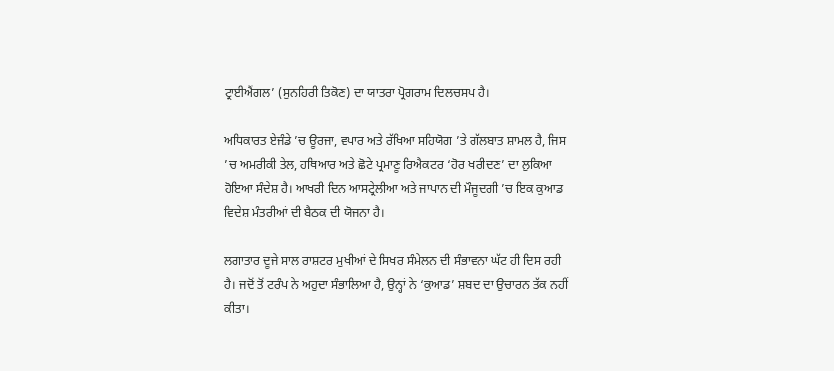ਟ੍ਰਾਈਐਂਗਲ’ (ਸੁਨਹਿਰੀ ਤਿਕੋਣ) ਦਾ ਯਾਤਰਾ ਪ੍ਰੋਗਰਾਮ ਦਿਲਚਸਪ ਹੈ।

ਅਧਿਕਾਰਤ ਏਜੰਡੇ ’ਚ ਊਰਜਾ, ਵਪਾਰ ਅਤੇ ਰੱਖਿਆ ਸਹਿਯੋਗ ’ਤੇ ਗੱਲਬਾਤ ਸ਼ਾਮਲ ਹੈ, ਜਿਸ ’ਚ ਅਮਰੀਕੀ ਤੇਲ, ਹਥਿਆਰ ਅਤੇ ਛੋਟੇ ਪ੍ਰਮਾਣੂ ਰਿਐਕਟਰ ‘ਹੋਰ ਖਰੀਦਣ’ ਦਾ ਲੁਕਿਆ ਹੋਇਆ ਸੰਦੇਸ਼ ਹੈ। ਆਖਰੀ ਦਿਨ ਆਸਟ੍ਰੇਲੀਆ ਅਤੇ ਜਾਪਾਨ ਦੀ ਮੌਜੂਦਗੀ ’ਚ ਇਕ ਕੁਆਡ ਵਿਦੇਸ਼ ਮੰਤਰੀਆਂ ਦੀ ਬੈਠਕ ਦੀ ਯੋਜਨਾ ਹੈ।

ਲਗਾਤਾਰ ਦੂਜੇ ਸਾਲ ਰਾਸ਼ਟਰ ਮੁਖੀਆਂ ਦੇ ਸਿਖਰ ਸੰਮੇਲਨ ਦੀ ਸੰਭਾਵਨਾ ਘੱਟ ਹੀ ਦਿਸ ਰਹੀ ਹੈ। ਜਦੋਂ ਤੋਂ ਟਰੰਪ ਨੇ ਅਹੁਦਾ ਸੰਭਾਲਿਆ ਹੈ, ਉਨ੍ਹਾਂ ਨੇ ‘ਕੁਆਡ’ ਸ਼ਬਦ ਦਾ ਉਚਾਰਨ ਤੱਕ ਨਹੀਂ ਕੀਤਾ।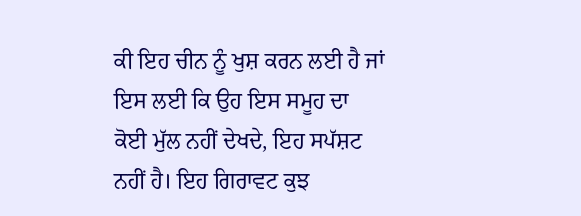ਕੀ ਇਹ ਚੀਨ ਨੂੰ ਖੁਸ਼ ਕਰਨ ਲਈ ਹੈ ਜਾਂ ਇਸ ਲਈ ਕਿ ਉਹ ਇਸ ਸਮੂਹ ਦਾ ਕੋਈ ਮੁੱਲ ਨਹੀਂ ਦੇਖਦੇ, ਇਹ ਸਪੱਸ਼ਟ ਨਹੀਂ ਹੈ। ਇਹ ਗਿਰਾਵਟ ਕੁਝ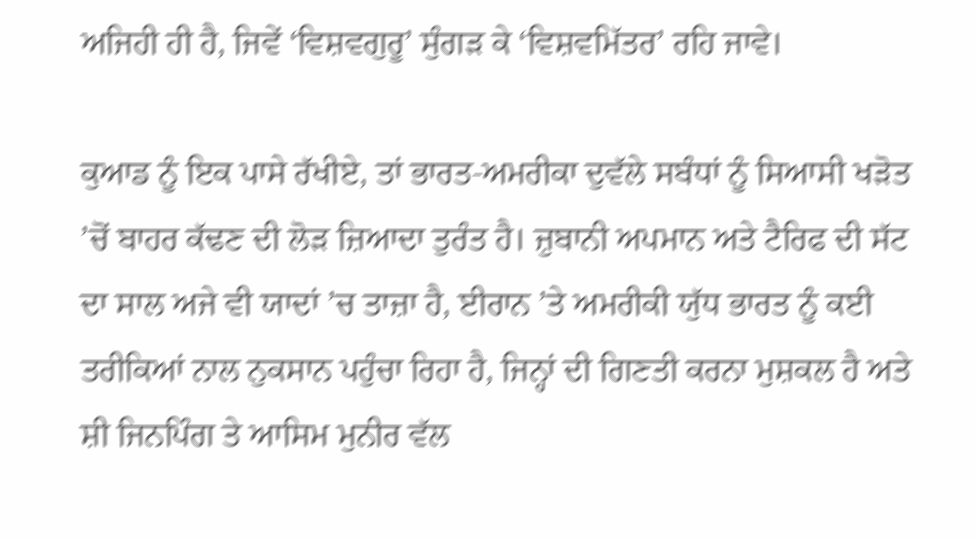ਅਜਿਹੀ ਹੀ ਹੈ, ਜਿਵੇਂ ‘ਵਿਸ਼ਵਗੁਰੂ’ ਸੁੰਗੜ ਕੇ ‘ਵਿਸ਼ਵਮਿੱਤਰ’ ਰਹਿ ਜਾਵੇ।

ਕੁਆਡ ਨੂੰ ਇਕ ਪਾਸੇ ਰੱਖੀਏ, ਤਾਂ ਭਾਰਤ-ਅਮਰੀਕਾ ਦੁਵੱਲੇ ਸਬੰਧਾਂ ਨੂੰ ਸਿਆਸੀ ਖੜੋਤ ’ਚੋਂ ਬਾਹਰ ਕੱਢਣ ਦੀ ਲੋੜ ਜ਼ਿਆਦਾ ਤੁਰੰਤ ਹੈ। ਜ਼ੁਬਾਨੀ ਅਪਮਾਨ ਅਤੇ ਟੈਰਿਫ ਦੀ ਸੱਟ ਦਾ ਸਾਲ ਅਜੇ ਵੀ ਯਾਦਾਂ ’ਚ ਤਾਜ਼ਾ ਹੈ, ਈਰਾਨ ’ਤੇ ਅਮਰੀਕੀ ਯੁੱਧ ਭਾਰਤ ਨੂੰ ਕਈ ਤਰੀਕਿਆਂ ਨਾਲ ਨੁਕਸਾਨ ਪਹੁੰਚਾ ਰਿਹਾ ਹੈ, ਜਿਨ੍ਹਾਂ ਦੀ ਗਿਣਤੀ ਕਰਨਾ ਮੁਸ਼ਕਲ ਹੈ ਅਤੇ ਸ਼ੀ ਜਿਨਪਿੰਗ ਤੇ ਆਸਿਮ ਮੁਨੀਰ ਵੱਲ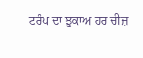ਟਰੰਪ ਦਾ ਝੁਕਾਅ ਹਰ ਚੀਜ਼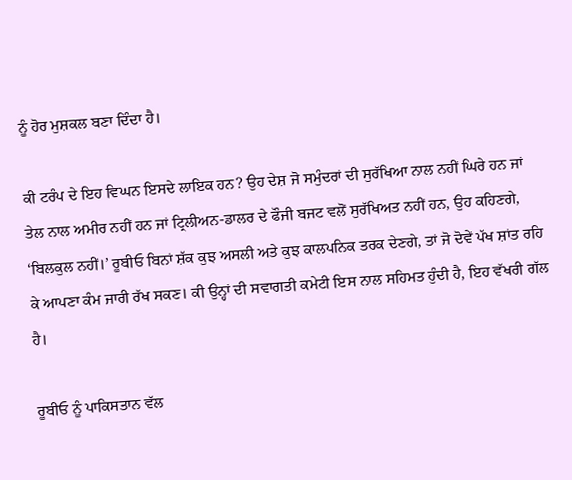ਨੂੰ ਹੋਰ ਮੁਸ਼ਕਲ ਬਣਾ ਦਿੰਦਾ ਹੈ।

ਕੀ ਟਰੰਪ ਦੇ ਇਹ ਵਿਘਨ ਇਸਦੇ ਲਾਇਕ ਹਨ? ਉਹ ਦੇਸ਼ ਜੋ ਸਮੁੰਦਰਾਂ ਦੀ ਸੁਰੱਖਿਆ ਨਾਲ ਨਹੀਂ ਘਿਰੇ ਹਨ ਜਾਂ ਤੇਲ ਨਾਲ ਅਮੀਰ ਨਹੀਂ ਹਨ ਜਾਂ ਟ੍ਰਿਲੀਅਨ-ਡਾਲਰ ਦੇ ਫੌਜੀ ਬਜਟ ਵਲੋਂ ਸੁਰੱਖਿਅਤ ਨਹੀਂ ਹਨ, ਉਹ ਕਹਿਣਗੇ, ‘ਬਿਲਕੁਲ ਨਹੀਂ।’ ਰੂਬੀਓ ਬਿਨਾਂ ਸ਼ੱਕ ਕੁਝ ਅਸਲੀ ਅਤੇ ਕੁਝ ਕਾਲਪਨਿਕ ਤਰਕ ਦੇਣਗੇ, ਤਾਂ ਜੋ ਦੋਵੇਂ ਪੱਖ ਸ਼ਾਂਤ ਰਹਿ ਕੇ ਆਪਣਾ ਕੰਮ ਜਾਰੀ ਰੱਖ ਸਕਣ। ਕੀ ਉਨ੍ਹਾਂ ਦੀ ਸਵਾਗਤੀ ਕਮੇਟੀ ਇਸ ਨਾਲ ਸਹਿਮਤ ਹੁੰਦੀ ਹੈ, ਇਹ ਵੱਖਰੀ ਗੱਲ ਹੈ।

ਰੂਬੀਓ ਨੂੰ ਪਾਕਿਸਤਾਨ ਵੱਲ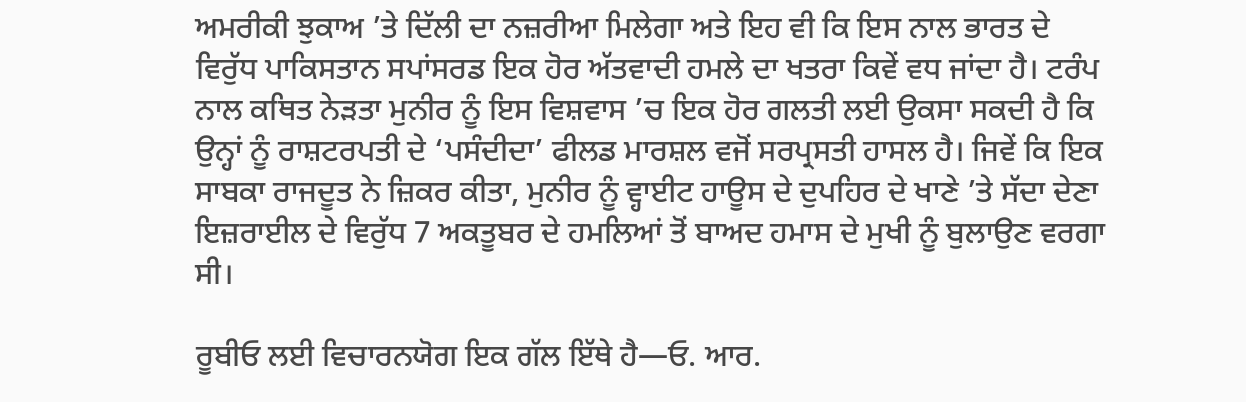ਅਮਰੀਕੀ ਝੁਕਾਅ ’ਤੇ ਦਿੱਲੀ ਦਾ ਨਜ਼ਰੀਆ ਮਿਲੇਗਾ ਅਤੇ ਇਹ ਵੀ ਕਿ ਇਸ ਨਾਲ ਭਾਰਤ ਦੇ ਵਿਰੁੱਧ ਪਾਕਿਸਤਾਨ ਸਪਾਂਸਰਡ ਇਕ ਹੋਰ ਅੱਤਵਾਦੀ ਹਮਲੇ ਦਾ ਖਤਰਾ ਕਿਵੇਂ ਵਧ ਜਾਂਦਾ ਹੈ। ਟਰੰਪ ਨਾਲ ਕਥਿਤ ਨੇੜਤਾ ਮੁਨੀਰ ਨੂੰ ਇਸ ਵਿਸ਼ਵਾਸ ’ਚ ਇਕ ਹੋਰ ਗਲਤੀ ਲਈ ਉਕਸਾ ਸਕਦੀ ਹੈ ਕਿ ਉਨ੍ਹਾਂ ਨੂੰ ਰਾਸ਼ਟਰਪਤੀ ਦੇ ‘ਪਸੰਦੀਦਾ’ ਫੀਲਡ ਮਾਰਸ਼ਲ ਵਜੋਂ ਸਰਪ੍ਰਸਤੀ ਹਾਸਲ ਹੈ। ਜਿਵੇਂ ਕਿ ਇਕ ਸਾਬਕਾ ਰਾਜਦੂਤ ਨੇ ਜ਼ਿਕਰ ਕੀਤਾ, ਮੁਨੀਰ ਨੂੰ ਵ੍ਹਾਈਟ ਹਾਊਸ ਦੇ ਦੁਪਹਿਰ ਦੇ ਖਾਣੇ ’ਤੇ ਸੱਦਾ ਦੇਣਾ ਇਜ਼ਰਾਈਲ ਦੇ ਵਿਰੁੱਧ 7 ਅਕਤੂਬਰ ਦੇ ਹਮਲਿਆਂ ਤੋਂ ਬਾਅਦ ਹਮਾਸ ਦੇ ਮੁਖੀ ਨੂੰ ਬੁਲਾਉਣ ਵਰਗਾ ਸੀ।

ਰੂਬੀਓ ਲਈ ਵਿਚਾਰਨਯੋਗ ਇਕ ਗੱਲ ਇੱਥੇ ਹੈ—ਓ. ਆਰ.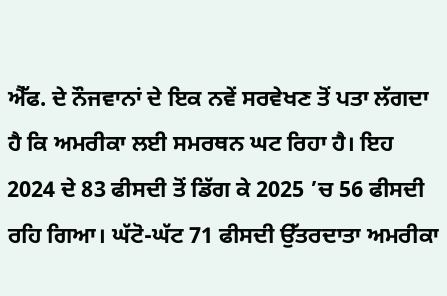ਐੱਫ. ਦੇ ਨੌਜਵਾਨਾਂ ਦੇ ਇਕ ਨਵੇਂ ਸਰਵੇਖਣ ਤੋਂ ਪਤਾ ਲੱਗਦਾ ਹੈ ਕਿ ਅਮਰੀਕਾ ਲਈ ਸਮਰਥਨ ਘਟ ਰਿਹਾ ਹੈ। ਇਹ 2024 ਦੇ 83 ਫੀਸਦੀ ਤੋਂ ਡਿੱਗ ਕੇ 2025 ’ਚ 56 ਫੀਸਦੀ ਰਹਿ ਗਿਆ। ਘੱਟੋ-ਘੱਟ 71 ਫੀਸਦੀ ਉੱਤਰਦਾਤਾ ਅਮਰੀਕਾ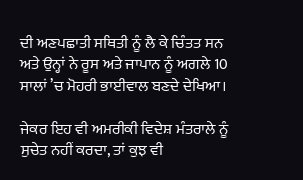ਦੀ ਅਣਪਛਾਤੀ ਸਥਿਤੀ ਨੂੰ ਲੈ ਕੇ ਚਿੰਤਤ ਸਨ ਅਤੇ ਉਨ੍ਹਾਂ ਨੇ ਰੂਸ ਅਤੇ ਜਾਪਾਨ ਨੂੰ ਅਗਲੇ 10 ਸਾਲਾਂ ’ਚ ਮੋਹਰੀ ਭਾਈਵਾਲ ਬਣਦੇ ਦੇਖਿਆ।

ਜੇਕਰ ਇਹ ਵੀ ਅਮਰੀਕੀ ਵਿਦੇਸ਼ ਮੰਤਰਾਲੇ ਨੂੰ ਸੁਚੇਤ ਨਹੀਂ ਕਰਦਾ, ਤਾਂ ਕੁਝ ਵੀ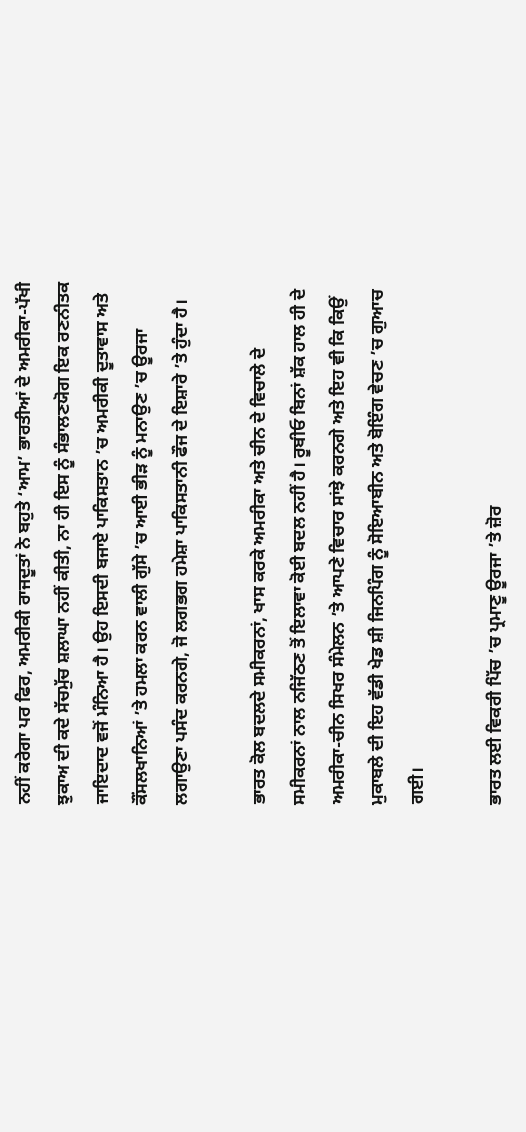ਨਹੀਂ ਕਰੇਗਾ ਪਰ ਫਿਰ, ਅਮਰੀਕੀ ਰਾਜਦੂਤਾਂ ਨੇ ਬਹੁਤੇ ‘ਆਮ’ ਭਾਰਤੀਆਂ ਦੇ ਅਮਰੀਕਾ-ਪੱਖੀ ਝੁਕਾਅ ਦੀ ਕਦੇ ਸੱਚਮੁੱਚ ਸ਼ਲਾਘਾ ਨਹੀਂ ਕੀਤੀ, ਨਾ ਹੀ ਇਸ ਨੂੰ ਸੰਭਾਲਣਯੋਗ ਇਕ ਰਣਨੀਤਕ ਜਾਇਦਾਦ ਵਜੋਂ ਮੰਨਿਆ ਹੈ। ਉਹ ਇਸਦੀ ਬਜਾਏ ਪਾਕਿਸਤਾਨ ’ਚ ਅਮਰੀਕੀ ਦੂਤਾਵਾਸ ਅਤੇ ਕੌਂਸਲਖਾਨਿਆਂ ’ਤੇ ਹਮਲਾ ਕਰਨ ਵਾਲੀ ਗੁੱਸੇ ’ਚ ਆਈ ਭੀੜ ਨੂੰ ਮਨਾਉਣ ’ਚ ਊਰਜਾ ਲਗਾਉਣਾ ਪਸੰਦ ਕਰਨਗੇ, ਜੋ ਲਗਭਗ ਹਮੇਸ਼ਾ ਪਾਕਿਸਤਾਨੀ ਫੌਜ ਦੇ ਇਸ਼ਾਰੇ ’ਤੇ ਹੁੰਦਾ ਹੈ।

ਭਾਰਤ ਕੋਲ ਬਦਲਦੇ ਸਮੀਕਰਨਾਂ, ਖਾਸ ਕਰਕੇ ਅਮਰੀਕਾ ਅਤੇ ਚੀਨ ਦੇ ਵਿਚਾਲੇ ਦੇ ਸਮੀਕਰਨਾਂ ਨਾਲ ਨਜਿੱਠਣ ਤੋਂ ਇਲਾਵਾ ਕੋਈ ਬਦਲ ਨਹੀਂ ਹੈ। ਰੂਬੀਓ ਬਿਨਾਂ ਸ਼ੱਕ ਹਾਲ ਹੀ ਦੇ ਅਮਰੀਕਾ-ਚੀਨ ਸਿਖਰ ਸੰਮੇਲਨ ’ਤੇ ਆਪਣੇ ਵਿਚਾਰ ਸਾਂਝੇ ਕਰਨਗੇ ਅਤੇ ਇਹ ਵੀ ਕਿ ਕਿਉਂ ਮੁਕਾਬਲੇ ਦੀ ਇਹ ਵੱਡੀ ਖੇਡ ਸ਼ੀ ਜਿਨਪਿੰਗ ਨੂੰ ਸੋਇਆਬੀਨ ਅਤੇ ਬੋਇੰਗ ਵੇਚਣ ’ਚ ਗੁਆਚ ਗਈ।

ਭਾਰਤ ਲਈ ਵਿਕਰੀ ਪਿੱਚ ’ਚ ਪ੍ਰਮਾਣੂ ਊਰਜਾ ’ਤੇ ਜ਼ੋਰ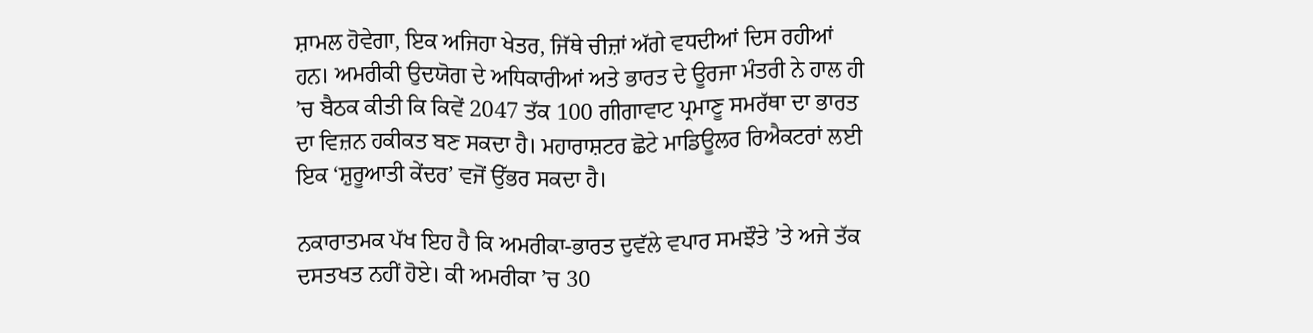ਸ਼ਾਮਲ ਹੋਵੇਗਾ, ਇਕ ਅਜਿਹਾ ਖੇਤਰ, ਜਿੱਥੇ ਚੀਜ਼ਾਂ ਅੱਗੇ ਵਧਦੀਆਂ ਦਿਸ ਰਹੀਆਂ ਹਨ। ਅਮਰੀਕੀ ਉਦਯੋਗ ਦੇ ਅਧਿਕਾਰੀਆਂ ਅਤੇ ਭਾਰਤ ਦੇ ਊਰਜਾ ਮੰਤਰੀ ਨੇ ਹਾਲ ਹੀ ’ਚ ਬੈਠਕ ਕੀਤੀ ਕਿ ਕਿਵੇਂ 2047 ਤੱਕ 100 ਗੀਗਾਵਾਟ ਪ੍ਰਮਾਣੂ ਸਮਰੱਥਾ ਦਾ ਭਾਰਤ ਦਾ ਵਿਜ਼ਨ ਹਕੀਕਤ ਬਣ ਸਕਦਾ ਹੈ। ਮਹਾਰਾਸ਼ਟਰ ਛੋਟੇ ਮਾਡਿਊਲਰ ਰਿਐਕਟਰਾਂ ਲਈ ਇਕ ‘ਸ਼ੁਰੂਆਤੀ ਕੇਂਦਰ’ ਵਜੋਂ ਉੱਭਰ ਸਕਦਾ ਹੈ।

ਨਕਾਰਾਤਮਕ ਪੱਖ ਇਹ ਹੈ ਕਿ ਅਮਰੀਕਾ-ਭਾਰਤ ਦੁਵੱਲੇ ਵਪਾਰ ਸਮਝੌਤੇ ’ਤੇ ਅਜੇ ਤੱਕ ਦਸਤਖਤ ਨਹੀਂ ਹੋਏ। ਕੀ ਅਮਰੀਕਾ ’ਚ 30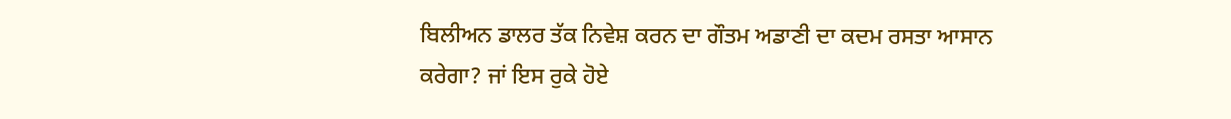ਬਿਲੀਅਨ ਡਾਲਰ ਤੱਕ ਨਿਵੇਸ਼ ਕਰਨ ਦਾ ਗੌਤਮ ਅਡਾਣੀ ਦਾ ਕਦਮ ਰਸਤਾ ਆਸਾਨ ਕਰੇਗਾ? ਜਾਂ ਇਸ ਰੁਕੇ ਹੋਏ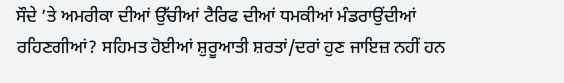ਸੌਦੇ ’ਤੇ ਅਮਰੀਕਾ ਦੀਆਂ ਉੱਚੀਆਂ ਟੈਰਿਫ ਦੀਆਂ ਧਮਕੀਆਂ ਮੰਡਰਾਉਂਦੀਆਂ ਰਹਿਣਗੀਆਂ? ਸਹਿਮਤ ਹੋਈਆਂ ਸ਼ੁਰੂਆਤੀ ਸ਼ਰਤਾਂ/ਦਰਾਂ ਹੁਣ ਜਾਇਜ਼ ਨਹੀਂ ਹਨ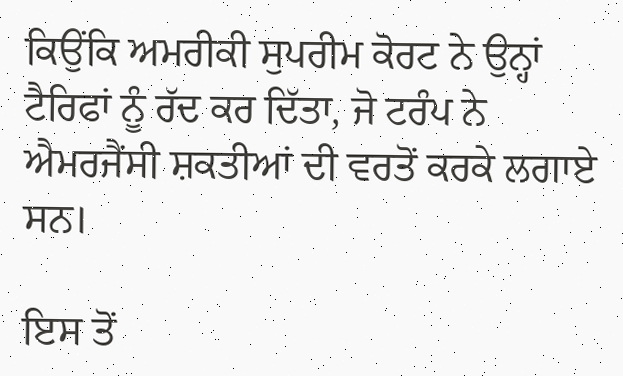ਕਿਉਂਕਿ ਅਮਰੀਕੀ ਸੁਪਰੀਮ ਕੋਰਟ ਨੇ ਉਨ੍ਹਾਂ ਟੈਰਿਫਾਂ ਨੂੰ ਰੱਦ ਕਰ ਦਿੱਤਾ, ਜੋ ਟਰੰਪ ਨੇ ਐਮਰਜੈਂਸੀ ਸ਼ਕਤੀਆਂ ਦੀ ਵਰਤੋਂ ਕਰਕੇ ਲਗਾਏ ਸਨ।

ਇਸ ਤੋਂ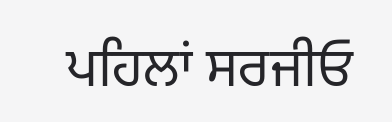ਪਹਿਲਾਂ ਸਰਜੀਓ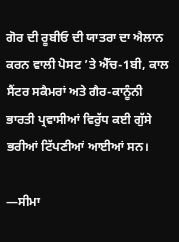ਗੋਰ ਦੀ ਰੂਬੀਓ ਦੀ ਯਾਤਰਾ ਦਾ ਐਲਾਨ ਕਰਨ ਵਾਲੀ ਪੋਸਟ ’ਤੇ ਐੱਚ-1ਬੀ, ਕਾਲ ਸੈਂਟਰ ਸਕੈਮਰਾਂ ਅਤੇ ਗੈਰ-ਕਾਨੂੰਨੀ ਭਾਰਤੀ ਪ੍ਰਵਾਸੀਆਂ ਵਿਰੁੱਧ ਕਈ ਗੁੱਸੇ ਭਰੀਆਂ ਟਿੱਪਣੀਆਂ ਆਈਆਂ ਸਨ।

—ਸੀਮਾ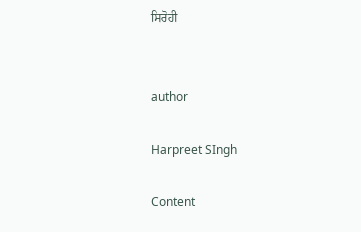ਸਿਰੋਹੀ


author

Harpreet SIngh

Content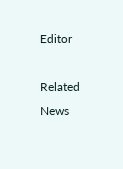Editor

Related News